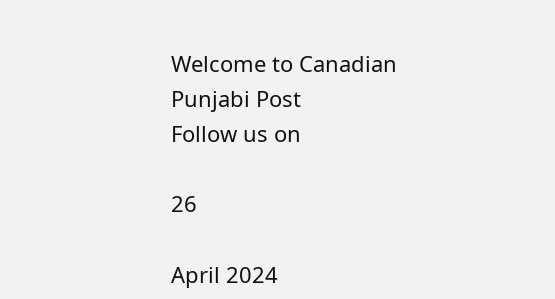Welcome to Canadian Punjabi Post
Follow us on

26

April 2024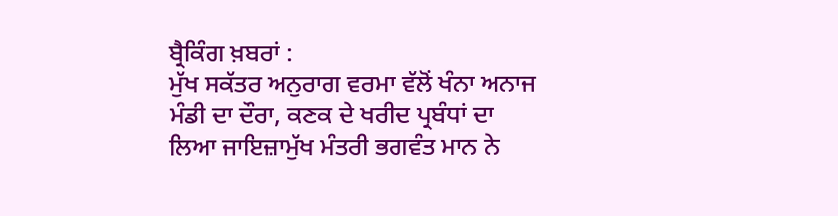ਬ੍ਰੈਕਿੰਗ ਖ਼ਬਰਾਂ :
ਮੁੱਖ ਸਕੱਤਰ ਅਨੁਰਾਗ ਵਰਮਾ ਵੱਲੋਂ ਖੰਨਾ ਅਨਾਜ ਮੰਡੀ ਦਾ ਦੌਰਾ, ਕਣਕ ਦੇ ਖਰੀਦ ਪ੍ਰਬੰਧਾਂ ਦਾ ਲਿਆ ਜਾਇਜ਼ਾਮੁੱਖ ਮੰਤਰੀ ਭਗਵੰਤ ਮਾਨ ਨੇ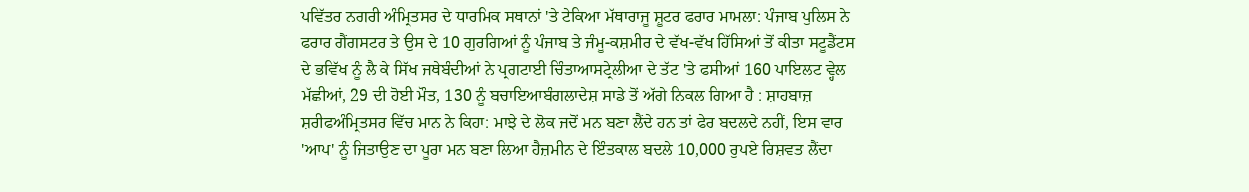ਪਵਿੱਤਰ ਨਗਰੀ ਅੰਮ੍ਰਿਤਸਰ ਦੇ ਧਾਰਮਿਕ ਸਥਾਨਾਂ 'ਤੇ ਟੇਕਿਆ ਮੱਥਾਰਾਜੂ ਸ਼ੂਟਰ ਫਰਾਰ ਮਾਮਲਾ: ਪੰਜਾਬ ਪੁਲਿਸ ਨੇ ਫਰਾਰ ਗੈਂਗਸਟਰ ਤੇ ਉਸ ਦੇ 10 ਗੁਰਗਿਆਂ ਨੂੰ ਪੰਜਾਬ ਤੇ ਜੰਮੂ-ਕਸ਼ਮੀਰ ਦੇ ਵੱਖ-ਵੱਖ ਹਿੱਸਿਆਂ ਤੋਂ ਕੀਤਾ ਸਟੂਡੈਂਟਸ ਦੇ ਭਵਿੱਖ ਨੂੰ ਲੈ ਕੇ ਸਿੱਖ ਜਥੇਬੰਦੀਆਂ ਨੇ ਪ੍ਰਗਟਾਈ ਚਿੰਤਾਆਸਟ੍ਰੇਲੀਆ ਦੇ ਤੱਟ 'ਤੇ ਫਸੀਆਂ 160 ਪਾਇਲਟ ਵ੍ਹੇਲ ਮੱਛੀਆਂ, 29 ਦੀ ਹੋਈ ਮੌਤ, 130 ਨੂੰ ਬਚਾਇਆਬੰਗਲਾਦੇਸ਼ ਸਾਡੇ ਤੋਂ ਅੱਗੇ ਨਿਕਲ ਗਿਆ ਹੈ : ਸ਼ਾਹਬਾਜ਼ ਸ਼ਰੀਫਅੰਮ੍ਰਿਤਸਰ ਵਿੱਚ ਮਾਨ ਨੇ ਕਿਹਾ: ਮਾਝੇ ਦੇ ਲੋਕ ਜਦੋਂ ਮਨ ਬਣਾ ਲੈਂਦੇ ਹਨ ਤਾਂ ਫੇਰ ਬਦਲਦੇ ਨਹੀਂ, ਇਸ ਵਾਰ 'ਆਪ' ਨੂੰ ਜਿਤਾਉਣ ਦਾ ਪੂਰਾ ਮਨ ਬਣਾ ਲਿਆ ਹੈਜ਼ਮੀਨ ਦੇ ਇੰਤਕਾਲ ਬਦਲੇ 10,000 ਰੁਪਏ ਰਿਸ਼ਵਤ ਲੈਂਦਾ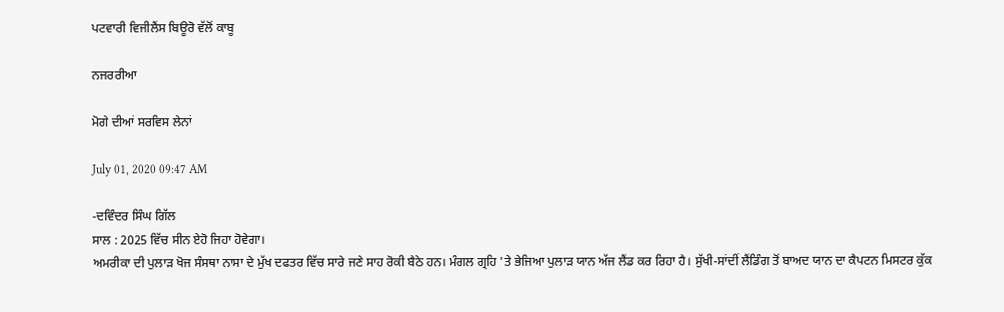ਪਟਵਾਰੀ ਵਿਜੀਲੈਂਸ ਬਿਊਰੋ ਵੱਲੋਂ ਕਾਬੂ

ਨਜਰਰੀਆ

ਮੋਗੇ ਦੀਆਂ ਸਰਵਿਸ ਲੇਨਾਂ

July 01, 2020 09:47 AM

-ਦਵਿੰਦਰ ਸਿੰਘ ਗਿੱਲ
ਸਾਲ : 2025 ਵਿੱਚ ਸੀਨ ਏਹੋ ਜਿਹਾ ਹੋਵੇਗਾ।
ਅਮਰੀਕਾ ਦੀ ਪੁਲਾੜ ਖੋਜ ਸੰਸਥਾ ਨਾਸਾ ਦੇ ਮੁੱਖ ਦਫਤਰ ਵਿੱਚ ਸਾਰੇ ਜਣੇ ਸਾਹ ਰੋਕੀ ਬੈਠੇ ਹਨ। ਮੰਗਲ ਗ੍ਰਹਿ 'ਤੇ ਭੇਜਿਆ ਪੁਲਾੜ ਯਾਨ ਅੱਜ ਲੈਂਡ ਕਰ ਰਿਹਾ ਹੈ। ਸੁੱਖੀ-ਸਾਂਦੀਂ ਲੈਂਡਿੰਗ ਤੋਂ ਬਾਅਦ ਯਾਨ ਦਾ ਕੈਪਟਨ ਮਿਸਟਰ ਕੁੱਕ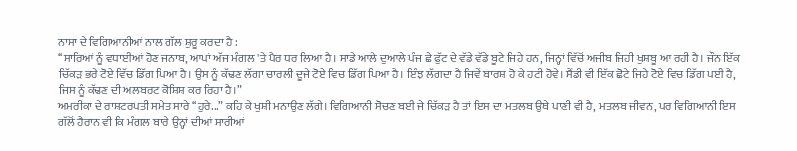ਨਾਸਾ ਦੇ ਵਿਗਿਆਨੀਆਂ ਨਾਲ ਗੱਲ ਸ਼ੁਰੂ ਕਰਦਾ ਹੈ :
‘‘ਸਾਰਿਆਂ ਨੂੰ ਵਧਾਈਆਂ ਹੋਣ ਜਨਾਬ, ਆਪਾਂ ਅੱਜ ਮੰਗਲ 'ਤੇ ਪੈਰ ਧਰ ਲਿਆ ਹੈ। ਸਾਡੇ ਆਲੇ ਦੁਆਲੇ ਪੰਜ ਛੇ ਫੁੱਟ ਦੇ ਵੱਡੇ ਵੱਡੇ ਬੂਟੇ ਜਿਹੇ ਹਨ, ਜਿਨ੍ਹਾਂ ਵਿੱਚੋਂ ਅਜੀਬ ਜਿਹੀ ਖੁਸ਼ਬੂ ਆ ਰਹੀ ਹੈ। ਜੌਨ ਇੱਕ ਚਿੱਕੜ ਭਰੇ ਟੋਏ ਵਿੱਚ ਡਿੱਗ ਪਿਆ ਹੈ। ਉਸ ਨੂੰ ਕੱਢਣ ਲੱਗਾ ਚਾਰਲੀ ਦੂਜੇ ਟੋਏ ਵਿਚ ਡਿੱਗ ਪਿਆ ਹੈ। ਇੰਝ ਲੱਗਦਾ ਹੈ ਜਿਵੇਂ ਬਾਰਸ਼ ਹੋ ਕੇ ਹਟੀ ਹੋਵੇ। ਸੈਂਡੀ ਵੀ ਇੱਕ ਛੋਟੇ ਜਿਹੇ ਟੋਏ ਵਿਚ ਡਿੱਗ ਪਈ ਹੈ, ਜਿਸ ਨੂੰ ਕੱਢਣ ਦੀ ਅਲਬਰਟ ਕੋਸ਼ਿਸ਼ ਕਰ ਰਿਹਾ ਹੈ।”
ਅਮਰੀਕਾ ਦੇ ਰਾਸ਼ਟਰਪਤੀ ਸਮੇਤ ਸਾਰੇ ‘‘ਹੁਰੇ...” ਕਹਿ ਕੇ ਖੁਸ਼ੀ ਮਨਾਉਣ ਲੱਗੇ। ਵਿਗਿਆਨੀ ਸੋਚਣ ਬਈ ਜੇ ਚਿੱਕੜ ਹੈ ਤਾਂ ਇਸ ਦਾ ਮਤਲਬ ਉਥੇ ਪਾਣੀ ਵੀ ਹੈ, ਮਤਲਬ ਜੀਵਨ, ਪਰ ਵਿਗਿਆਨੀ ਇਸ ਗੱਲੋਂ ਹੈਰਾਨ ਵੀ ਕਿ ਮੰਗਲ ਬਾਰੇ ਉਨ੍ਹਾਂ ਦੀਆਂ ਸਾਰੀਆਂ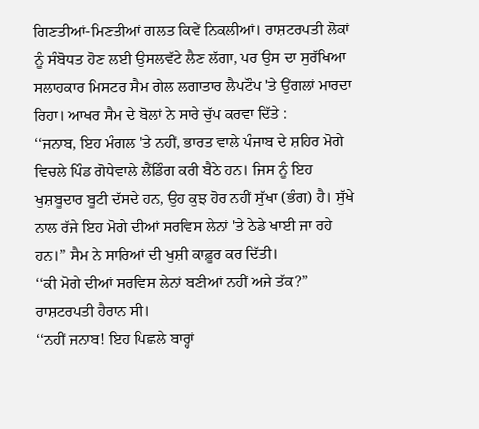ਗਿਣਤੀਆਂ-ਮਿਣਤੀਆਂ ਗਲਤ ਕਿਵੇਂ ਨਿਕਲੀਆਂ। ਰਾਸ਼ਟਰਪਤੀ ਲੋਕਾਂ ਨੂੰ ਸੰਬੋਧਤ ਹੋਣ ਲਈ ਉਸਲਵੱਟੇ ਲੈਣ ਲੱਗਾ, ਪਰ ਉਸ ਦਾ ਸੁਰੱਖਿਆ ਸਲਾਹਕਾਰ ਮਿਸਟਰ ਸੈਮ ਗੇਲ ਲਗਾਤਾਰ ਲੈਪਟੌਪ 'ਤੇ ਉਂਗਲਾਂ ਮਾਰਦਾ ਰਿਹਾ। ਆਖਰ ਸੈਮ ਦੇ ਬੋਲਾਂ ਨੇ ਸਾਰੇ ਚੁੱਪ ਕਰਵਾ ਦਿੱਤੇ :
‘‘ਜਨਾਬ, ਇਹ ਮੰਗਲ 'ਤੇ ਨਹੀਂ, ਭਾਰਤ ਵਾਲੇ ਪੰਜਾਬ ਦੇ ਸ਼ਹਿਰ ਮੋਗੇ ਵਿਚਲੇ ਪਿੰਡ ਗੋਧੇਵਾਲੇ ਲੈਂਡਿੰਗ ਕਰੀ ਬੈਠੇ ਹਨ। ਜਿਸ ਨੂੰ ਇਹ ਖੁਸ਼ਬੂਦਾਰ ਬੂਟੀ ਦੱਸਦੇ ਹਨ, ਉਹ ਕੁਝ ਹੋਰ ਨਹੀਂ ਸੁੱਖਾ (ਭੰਗ) ਹੈ। ਸੁੱਖੇ ਨਾਲ ਰੱਜੇ ਇਹ ਮੋਗੇ ਦੀਆਂ ਸਰਵਿਸ ਲੇਨਾਂ 'ਤੇ ਠੇਡੇ ਖਾਈ ਜਾ ਰਹੇ ਹਨ।” ਸੈਮ ਨੇ ਸਾਰਿਆਂ ਦੀ ਖੁਸ਼ੀ ਕਾਫ਼ੂਰ ਕਰ ਦਿੱਤੀ।
‘‘ਕੀ ਮੋਗੇ ਦੀਆਂ ਸਰਵਿਸ ਲੇਨਾਂ ਬਣੀਆਂ ਨਹੀਂ ਅਜੇ ਤੱਕ?” ਰਾਸ਼ਟਰਪਤੀ ਹੈਰਾਨ ਸੀ।
‘‘ਨਹੀਂ ਜਨਾਬ! ਇਹ ਪਿਛਲੇ ਬਾਰ੍ਹਾਂ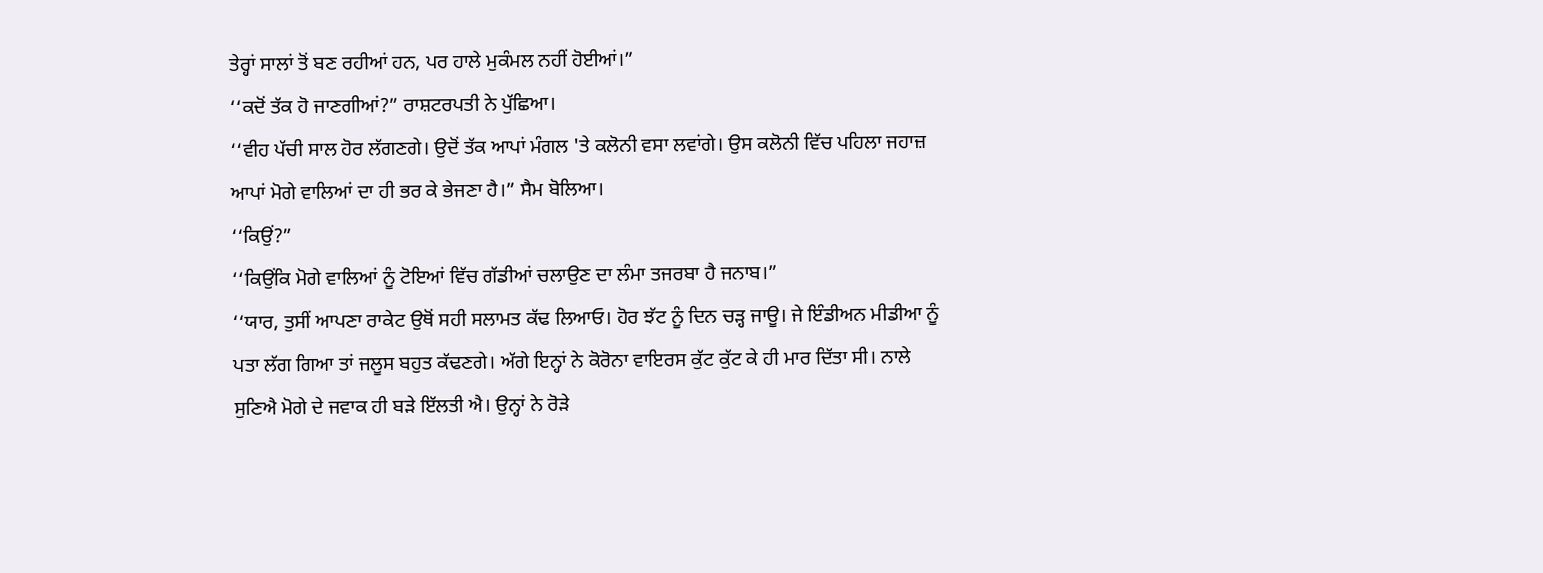ਤੇਰ੍ਹਾਂ ਸਾਲਾਂ ਤੋਂ ਬਣ ਰਹੀਆਂ ਹਨ, ਪਰ ਹਾਲੇ ਮੁਕੰਮਲ ਨਹੀਂ ਹੋਈਆਂ।”
‘‘ਕਦੋਂ ਤੱਕ ਹੋ ਜਾਣਗੀਆਂ?” ਰਾਸ਼ਟਰਪਤੀ ਨੇ ਪੁੱਛਿਆ।
‘‘ਵੀਹ ਪੱਚੀ ਸਾਲ ਹੋਰ ਲੱਗਣਗੇ। ਉਦੋਂ ਤੱਕ ਆਪਾਂ ਮੰਗਲ 'ਤੇ ਕਲੋਨੀ ਵਸਾ ਲਵਾਂਗੇ। ਉਸ ਕਲੋਨੀ ਵਿੱਚ ਪਹਿਲਾ ਜਹਾਜ਼ ਆਪਾਂ ਮੋਗੇ ਵਾਲਿਆਂ ਦਾ ਹੀ ਭਰ ਕੇ ਭੇਜਣਾ ਹੈ।” ਸੈਮ ਬੋਲਿਆ।
‘‘ਕਿਉਂ?”
‘‘ਕਿਉਂਕਿ ਮੋਗੇ ਵਾਲਿਆਂ ਨੂੰ ਟੋਇਆਂ ਵਿੱਚ ਗੱਡੀਆਂ ਚਲਾਉਣ ਦਾ ਲੰਮਾ ਤਜਰਬਾ ਹੈ ਜਨਾਬ।”
‘‘ਯਾਰ, ਤੁਸੀਂ ਆਪਣਾ ਰਾਕੇਟ ਉਥੋਂ ਸਹੀ ਸਲਾਮਤ ਕੱਢ ਲਿਆਓ। ਹੋਰ ਝੱਟ ਨੂੰ ਦਿਨ ਚੜ੍ਹ ਜਾਊ। ਜੇ ਇੰਡੀਅਨ ਮੀਡੀਆ ਨੂੰ ਪਤਾ ਲੱਗ ਗਿਆ ਤਾਂ ਜਲੂਸ ਬਹੁਤ ਕੱਢਣਗੇ। ਅੱਗੇ ਇਨ੍ਹਾਂ ਨੇ ਕੋਰੋਨਾ ਵਾਇਰਸ ਕੁੱਟ ਕੁੱਟ ਕੇ ਹੀ ਮਾਰ ਦਿੱਤਾ ਸੀ। ਨਾਲੇ ਸੁਣਿਐ ਮੋਗੇ ਦੇ ਜਵਾਕ ਹੀ ਬੜੇ ਇੱਲਤੀ ਐ। ਉਨ੍ਹਾਂ ਨੇ ਰੋੜੇ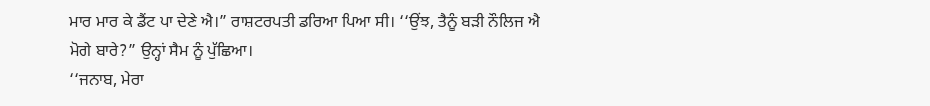ਮਾਰ ਮਾਰ ਕੇ ਡੈਂਟ ਪਾ ਦੇਣੇ ਐ।” ਰਾਸ਼ਟਰਪਤੀ ਡਰਿਆ ਪਿਆ ਸੀ। ‘‘ਉਂਝ, ਤੈਨੂੰ ਬੜੀ ਨੌਲਿਜ ਐ ਮੋਗੇ ਬਾਰੇ?” ਉਨ੍ਹਾਂ ਸੈਮ ਨੂੰ ਪੁੱਛਿਆ।
‘‘ਜਨਾਬ, ਮੇਰਾ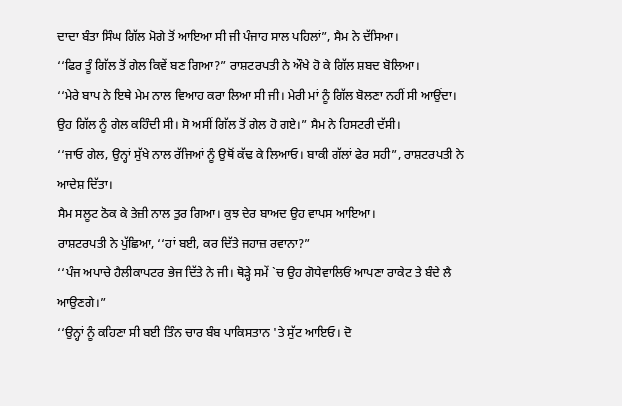ਦਾਦਾ ਬੰਤਾ ਸਿੰਘ ਗਿੱਲ ਮੋਗੇ ਤੋਂ ਆਇਆ ਸੀ ਜੀ ਪੰਜਾਹ ਸਾਲ ਪਹਿਲਾਂ”, ਸੈਮ ਨੇ ਦੱਸਿਆ।
‘‘ਫਿਰ ਤੂੰ ਗਿੱਲ ਤੋਂ ਗੇਲ ਕਿਵੇਂ ਬਣ ਗਿਆ?” ਰਾਸ਼ਟਰਪਤੀ ਨੇ ਔਖੇ ਹੋ ਕੇ ਗਿੱਲ ਸ਼ਬਦ ਬੋਲਿਆ।
‘‘ਮੇਰੇ ਬਾਪ ਨੇ ਇਥੇ ਮੇਮ ਨਾਲ ਵਿਆਹ ਕਰਾ ਲਿਆ ਸੀ ਜੀ। ਮੇਰੀ ਮਾਂ ਨੂੰ ਗਿੱਲ ਬੋਲਣਾ ਨਹੀਂ ਸੀ ਆਉਂਦਾ। ਉਹ ਗਿੱਲ ਨੂੰ ਗੇਲ ਕਹਿੰਦੀ ਸੀ। ਸੋ ਅਸੀਂ ਗਿੱਲ ਤੋਂ ਗੇਲ ਹੋ ਗਏ।” ਸੈਮ ਨੇ ਹਿਸਟਰੀ ਦੱਸੀ।
‘‘ਜਾਓ ਗੇਲ, ਉਨ੍ਹਾਂ ਸੁੱਖੇ ਨਾਲ ਰੱਜਿਆਂ ਨੂੰ ਉਥੋਂ ਕੱਢ ਕੇ ਲਿਆਓ। ਬਾਕੀ ਗੱਲਾਂ ਫੇਰ ਸਹੀ”, ਰਾਸ਼ਟਰਪਤੀ ਨੇ ਆਦੇਸ਼ ਦਿੱਤਾ।
ਸੈਮ ਸਲੂਟ ਠੋਕ ਕੇ ਤੇਜ਼ੀ ਨਾਲ ਤੁਰ ਗਿਆ। ਕੁਝ ਦੇਰ ਬਾਅਦ ਉਹ ਵਾਪਸ ਆਇਆ।
ਰਾਸ਼ਟਰਪਤੀ ਨੇ ਪੁੱਛਿਆ, ‘‘ਹਾਂ ਬਈ, ਕਰ ਦਿੱਤੇ ਜਹਾਜ਼ ਰਵਾਨਾ?”
‘‘ਪੰਜ ਅਪਾਚੇ ਹੈਲੀਕਾਪਟਰ ਭੇਜ ਦਿੱਤੇ ਨੇ ਜੀ। ਥੋੜ੍ਹੇ ਸਮੇਂ `ਚ ਉਹ ਗੋਧੇਵਾਲਿਓਂ ਆਪਣਾ ਰਾਕੇਟ ਤੇ ਬੰਦੇ ਲੈ ਆਉਣਗੇ।”
‘‘ਉਨ੍ਹਾਂ ਨੂੰ ਕਹਿਣਾ ਸੀ ਬਈ ਤਿੰਨ ਚਾਰ ਬੰਬ ਪਾਕਿਸਤਾਨ 'ਤੇ ਸੁੱਟ ਆਇਓ। ਦੋ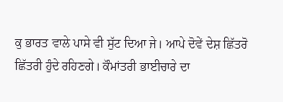ਕੁ ਭਾਰਤ ਵਾਲੇ ਪਾਸੇ ਵੀ ਸੁੱਟ ਦਿਆ ਜੇ। ਆਪੇ ਦੋਵੇਂ ਦੇਸ਼ ਛਿੱਤਰੋ ਛਿੱਤਰੀ ਹੁੰਦੇ ਰਹਿਣਗੇ। ਕੌਮਾਂਤਰੀ ਭਾਈਚਾਰੇ ਦਾ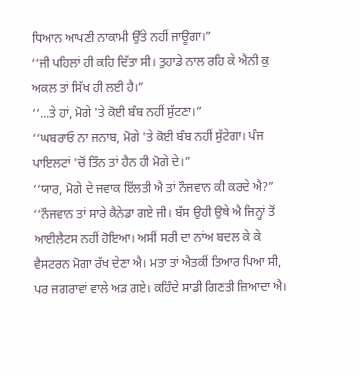ਧਿਆਨ ਆਪਣੀ ਨਾਕਾਮੀ ਉੱਤੇ ਨਹੀਂ ਜਾਊਗਾ।”
‘‘ਜੀ ਪਹਿਲਾਂ ਹੀ ਕਹਿ ਦਿੱਤਾ ਸੀ। ਤੁਹਾਡੇ ਨਾਲ ਰਹਿ ਕੇ ਐਨੀ ਕੁ ਅਕਲ ਤਾਂ ਸਿੱਖ ਹੀ ਲਈ ਹੈ।”
‘‘...ਤੇ ਹਾਂ, ਮੋਗੇ 'ਤੇ ਕੋਈ ਬੰਬ ਨਹੀਂ ਸੁੱਟਣਾ।”
‘‘ਘਬਰਾਓ ਨਾ ਜਨਾਬ, ਮੋਗੇ 'ਤੇ ਕੋਈ ਬੰਬ ਨਹੀਂ ਸੁੱਟੇਗਾ। ਪੰਜ ਪਾਇਲਟਾਂ 'ਚੋਂ ਤਿੰਨ ਤਾਂ ਹੈਨ ਹੀ ਮੋਗੇ ਦੇ।”
‘‘ਯਾਰ, ਮੋਗੇ ਦੇ ਜਵਾਕ ਇੱਲਤੀ ਐ ਤਾਂ ਨੌਜਵਾਨ ਕੀ ਕਰਦੇ ਐ?”
‘‘ਨੌਜਵਾਨ ਤਾਂ ਸਾਰੇ ਕੈਨੇਡਾ ਗਏ ਜੀ। ਬੱਸ ਉਹੀ ਉਥੇ ਐ ਜਿਨ੍ਹਾਂ ਤੋਂ ਆਈਲੈਟਸ ਨਹੀਂ ਹੋਇਆ। ਅਸੀਂ ਸਰੀ ਦਾ ਨਾਂਅ ਬਦਲ ਕੇ ਕੇ ਵੈਸਟਰਨ ਮੋਗਾ ਰੱਖ ਦੇਣਾ ਐ। ਮਤਾ ਤਾਂ ਐਤਕੀਂ ਤਿਆਰ ਪਿਆ ਸੀ, ਪਰ ਜਗਰਾਵਾਂ ਵਾਲੇ ਅੜ ਗਏ। ਕਹਿੰਦੇ ਸਾਡੀ ਗਿਣਤੀ ਜ਼ਿਆਦਾ ਐ।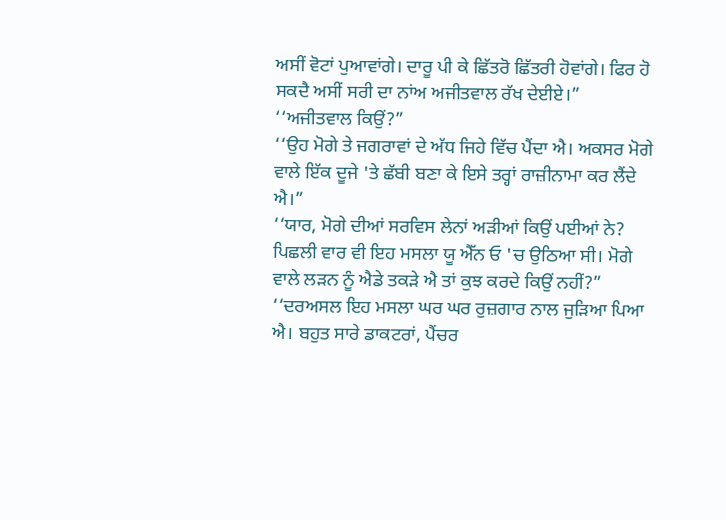ਅਸੀਂ ਵੋਟਾਂ ਪੁਆਵਾਂਗੇ। ਦਾਰੂ ਪੀ ਕੇ ਛਿੱਤਰੋ ਛਿੱਤਰੀ ਹੋਵਾਂਗੇ। ਫਿਰ ਹੋ ਸਕਦੈ ਅਸੀਂ ਸਰੀ ਦਾ ਨਾਂਅ ਅਜੀਤਵਾਲ ਰੱਖ ਦੇਈਏ।”
‘‘ਅਜੀਤਵਾਲ ਕਿਉਂ?”
‘‘ਉਹ ਮੋਗੇ ਤੇ ਜਗਰਾਵਾਂ ਦੇ ਅੱਧ ਜਿਹੇ ਵਿੱਚ ਪੈਂਦਾ ਐ। ਅਕਸਰ ਮੋਗੇ ਵਾਲੇ ਇੱਕ ਦੂਜੇ 'ਤੇ ਛੱਬੀ ਬਣਾ ਕੇ ਇਸੇ ਤਰ੍ਹਾਂ ਰਾਜ਼ੀਨਾਮਾ ਕਰ ਲੈਂਦੇ ਐ।”
‘‘ਯਾਰ, ਮੋਗੇ ਦੀਆਂ ਸਰਵਿਸ ਲੇਨਾਂ ਅੜੀਆਂ ਕਿਉਂ ਪਈਆਂ ਨੇ? ਪਿਛਲੀ ਵਾਰ ਵੀ ਇਹ ਮਸਲਾ ਯੂ ਐੱਨ ਓ 'ਚ ਉਠਿਆ ਸੀ। ਮੋਗੇ ਵਾਲੇ ਲੜਨ ਨੂੰ ਐਡੇ ਤਕੜੇ ਐ ਤਾਂ ਕੁਝ ਕਰਦੇ ਕਿਉਂ ਨਹੀਂ?”
‘‘ਦਰਅਸਲ ਇਹ ਮਸਲਾ ਘਰ ਘਰ ਰੁਜ਼ਗਾਰ ਨਾਲ ਜੁੜਿਆ ਪਿਆ ਐ। ਬਹੁਤ ਸਾਰੇ ਡਾਕਟਰਾਂ, ਪੈਂਚਰ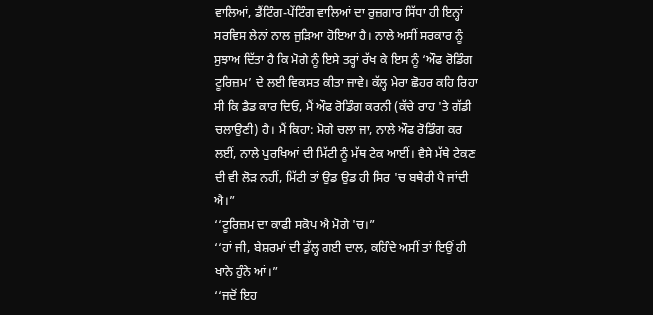ਵਾਲਿਆਂ, ਡੈਂਟਿੰਗ-ਪੇਂਟਿੰਗ ਵਾਲਿਆਂ ਦਾ ਰੁਜ਼ਗਾਰ ਸਿੱਧਾ ਹੀ ਇਨ੍ਹਾਂ ਸਰਵਿਸ ਲੇਨਾਂ ਨਾਲ ਜੁੜਿਆ ਹੋਇਆ ਹੈ। ਨਾਲੇ ਅਸੀਂ ਸਰਕਾਰ ਨੂੰ ਸੁਝਾਅ ਦਿੱਤਾ ਹੈ ਕਿ ਮੋਗੇ ਨੂੰ ਇਸੇ ਤਰ੍ਹਾਂ ਰੱਖ ਕੇ ਇਸ ਨੂੰ ‘ਔਫ ਰੋਡਿੰਗ ਟੂਰਿਜ਼ਮ’ ਦੇ ਲਈ ਵਿਕਸਤ ਕੀਤਾ ਜਾਵੇ। ਕੱਲ੍ਹ ਮੇਰਾ ਛੋਹਰ ਕਹਿ ਰਿਹਾ ਸੀ ਕਿ ਡੈਡ ਕਾਰ ਦਿਓ, ਮੈਂ ਔਫ ਰੋਡਿੰਗ ਕਰਨੀ (ਕੱਚੇ ਰਾਹ 'ਤੇ ਗੱਡੀ ਚਲਾਉਣੀ) ਹੈ। ਮੈਂ ਕਿਹਾ: ਮੋਗੇ ਚਲਾ ਜਾ, ਨਾਲੇ ਔਫ ਰੋਡਿੰਗ ਕਰ ਲਈਂ, ਨਾਲੇ ਪੁਰਖਿਆਂ ਦੀ ਮਿੱਟੀ ਨੂੰ ਮੱਥ ਟੇਕ ਆਈਂ। ਵੈਸੇ ਮੱਥੇ ਟੇਕਣ ਦੀ ਵੀ ਲੋੜ ਨਹੀਂ, ਮਿੱਟੀ ਤਾਂ ਉਡ ਉਡ ਹੀ ਸਿਰ 'ਚ ਬਥੇਰੀ ਪੈ ਜਾਂਦੀ ਐ।”
‘‘ਟੂਰਿਜ਼ਮ ਦਾ ਕਾਫੀ ਸਕੋਪ ਐ ਮੋਗੇ 'ਚ।”
‘‘ਹਾਂ ਜੀ, ਬੇਸ਼ਰਮਾਂ ਦੀ ਡੁੱਲ੍ਹ ਗਈ ਦਾਲ, ਕਹਿੰਦੇ ਅਸੀਂ ਤਾਂ ਇਉਂ ਹੀ ਖਾਨੇ ਹੁੰਨੇ ਆਂ।”
‘‘ਜਦੋਂ ਇਹ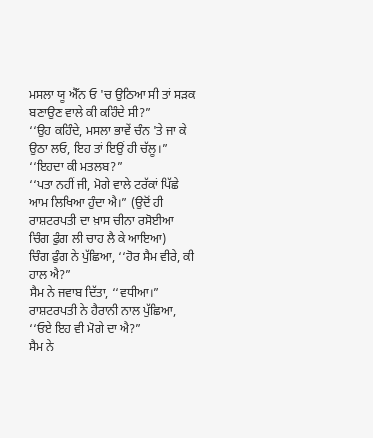ਮਸਲਾ ਯੂ ਐੱਨ ਓ 'ਚ ਉਠਿਆ ਸੀ ਤਾਂ ਸੜਕ ਬਣਾਉਣ ਵਾਲੇ ਕੀ ਕਹਿੰਦੇ ਸੀ?”
‘‘ਉਹ ਕਹਿੰਦੇ, ਮਸਲਾ ਭਾਵੇਂ ਚੰਨ 'ਤੇ ਜਾ ਕੇ ਉਠਾ ਲਓ, ਇਹ ਤਾਂ ਇਉਂ ਹੀ ਚੱਲੂ।”
‘‘ਇਹਦਾ ਕੀ ਮਤਲਬ?”
‘‘ਪਤਾ ਨਹੀਂ ਜੀ, ਮੋਗੇ ਵਾਲੇ ਟਰੱਕਾਂ ਪਿੱਛੇ ਆਮ ਲਿਖਿਆ ਹੁੰਦਾ ਐ।” (ਉਦੋਂ ਹੀ ਰਾਸ਼ਟਰਪਤੀ ਦਾ ਖ਼ਾਸ ਚੀਨਾ ਰਸੋਈਆ ਚਿੰਗ ਫੁੰਗ ਲੀ ਚਾਹ ਲੈ ਕੇ ਆਇਆ)
ਚਿੰਗ ਫੁੰਗ ਨੇ ਪੁੱਛਿਆ, ‘‘ਹੋਰ ਸੈਮ ਵੀਰੇ, ਕੀ ਹਾਲ ਐ?”
ਸੈਮ ਨੇ ਜਵਾਬ ਦਿੱਤਾ, ‘‘ਵਧੀਆ।”
ਰਾਸ਼ਟਰਪਤੀ ਨੇ ਹੈਰਾਨੀ ਨਾਲ ਪੁੱਛਿਆ, ‘‘ਓਏ ਇਹ ਵੀ ਮੋਗੇ ਦਾ ਐ?”
ਸੈਮ ਨੇ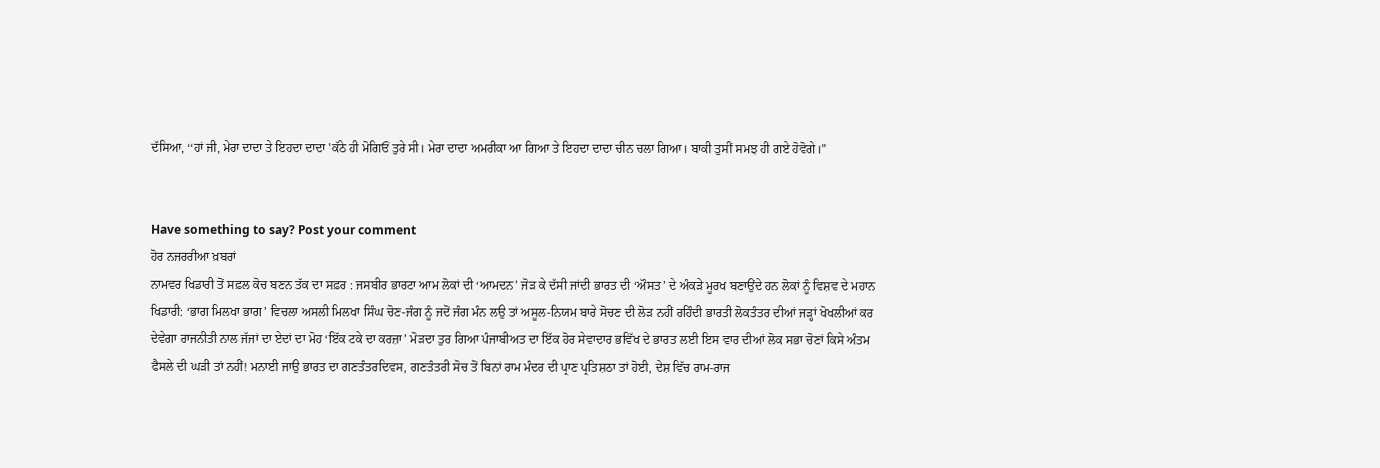ਦੱਸਿਆ, ‘‘ਹਾਂ ਜੀ, ਮੇਰਾ ਦਾਦਾ ਤੇ ਇਹਦਾ ਦਾਦਾ 'ਕੱਠੇ ਹੀ ਮੋਗਿਓਂ ਤੁਰੇ ਸੀ। ਮੇਰਾ ਦਾਦਾ ਅਮਰੀਕਾ ਆ ਗਿਆ ਤੇ ਇਹਦਾ ਦਾਦਾ ਚੀਨ ਚਲਾ ਗਿਆ। ਬਾਕੀ ਤੁਸੀਂ ਸਮਝ ਹੀ ਗਏ ਹੋਵੋਗੇ।”


Have something to say? Post your comment
ਹੋਰ ਨਜਰਰੀਆ ਖ਼ਬਰਾਂ
ਨਾਮਵਰ ਖਿਡਾਰੀ ਤੋਂ ਸਫ਼ਲ ਕੋਚ ਬਣਨ ਤੱਕ ਦਾ ਸਫ਼ਰ : ਜਸਬੀਰ ਭਾਰਟਾ ਆਮ ਲੋਕਾਂ ਦੀ ‘ਆਮਦਨ’ ਜੋੜ ਕੇ ਦੱਸੀ ਜਾਂਦੀ ਭਾਰਤ ਦੀ ‘ਔਸਤ’ ਦੇ ਅੰਕੜੇ ਮੂਰਖ ਬਣਾਉਂਦੇ ਹਨ ਲੋਕਾਂ ਨੂੰ ਵਿਸ਼ਵ ਦੇ ਮਹਾਨ ਖਿਡਾਰੀ: ‘ਭਾਗ ਮਿਲਖਾ ਭਾਗ’ ਵਿਚਲਾ ਅਸਲੀ ਮਿਲਖਾ ਸਿੰਘ ਚੋਣ-ਜੰਗ ਨੂੰ ਜਦੋਂ ਜੰਗ ਮੰਨ ਲਉ ਤਾਂ ਅਸੂਲ-ਨਿਯਮ ਬਾਰੇ ਸੋਚਣ ਦੀ ਲੋੜ ਨਹੀਂ ਰਹਿੰਦੀ ਭਾਰਤੀ ਲੋਕਤੰਤਰ ਦੀਆਂ ਜੜ੍ਹਾਂ ਖੋਖਲੀਆਂ ਕਰ ਦੇਵੇਗਾ ਰਾਜਨੀਤੀ ਨਾਲ ਜੱਜਾਂ ਦਾ ਏਦਾਂ ਦਾ ਮੋਹ ‘ਇੱਕ ਟਕੇ ਦਾ ਕਰਜ਼ਾ’ ਮੋੜਦਾ ਤੁਰ ਗਿਆ ਪੰਜਾਬੀਅਤ ਦਾ ਇੱਕ ਹੋਰ ਸੇਵਾਦਾਰ ਭਵਿੱਖ ਦੇ ਭਾਰਤ ਲਈ ਇਸ ਵਾਰ ਦੀਆਂ ਲੋਕ ਸਭਾ ਚੋਣਾਂ ਕਿਸੇ ਅੰਤਮ ਫੈਸਲੇ ਦੀ ਘੜੀ ਤਾਂ ਨਹੀਂ! ਮਨਾਈ ਜਾਉ ਭਾਰਤ ਦਾ ਗਣਤੰਤਰਦਿਵਸ, ਗਣਤੰਤਰੀ ਸੋਚ ਤੋਂ ਬਿਨਾਂ ਰਾਮ ਮੰਦਰ ਦੀ ਪ੍ਰਾਣ ਪ੍ਰਤਿਸ਼ਠਾ ਤਾਂ ਹੋਈ, ਦੇਸ਼ ਵਿੱਚ ਰਾਮ-ਰਾਜ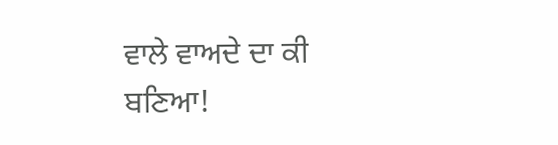ਵਾਲੇ ਵਾਅਦੇ ਦਾ ਕੀ ਬਣਿਆ!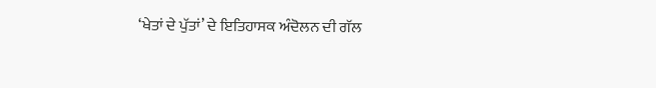‘ਖੇਤਾਂ ਦੇ ਪੁੱਤਾਂ’ ਦੇ ਇਤਿਹਾਸਕ ਅੰਦੋਲਨ ਦੀ ਗੱਲ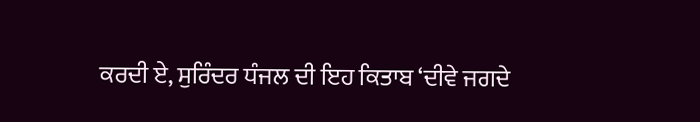ਕਰਦੀ ਏ, ਸੁਰਿੰਦਰ ਧੰਜਲ ਦੀ ਇਹ ਕਿਤਾਬ ‘ਦੀਵੇ ਜਗਦੇ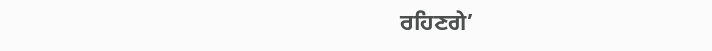ਰਹਿਣਗੇ’